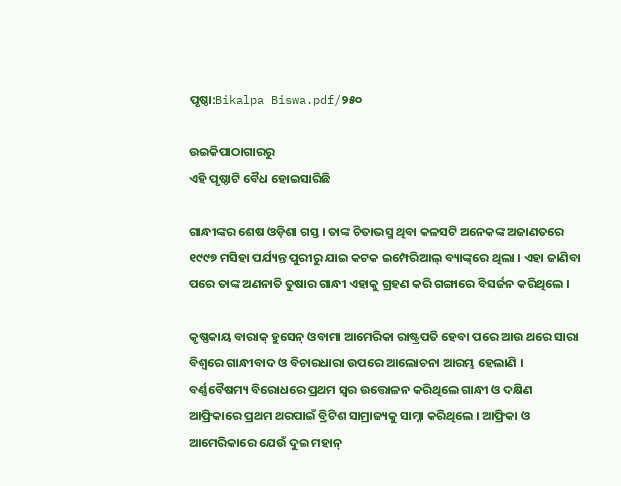ପୃଷ୍ଠା:Bikalpa Biswa.pdf/୨୫୦

ଉଇକିପାଠାଗାର‌ରୁ
ଏହି ପୃଷ୍ଠାଟି ବୈଧ ହୋଇସାରିଛି

ଗାନ୍ଧୀଙ୍କର ଶେଷ ଓଡ଼ିଶା ଗସ୍ତ । ତାଙ୍କ ଚିତାଭସ୍ମ ଥିବା କଳସଟି ଅନେକଙ୍କ ଅଜାଣତରେ ୧୯୯୭ ମସିହା ପର୍ଯ୍ୟନ୍ତ ପୁରୀରୁ ଯାଇ କଟକ ଇମ୍ପେରିଆଲ୍ ବ୍ୟାଙ୍କ୍‌ରେ ଥିଲା । ଏହା ଜାଣିବା ପରେ ତାଙ୍କ ଅଣନାତି ତୁଷାର ଗାନ୍ଧୀ ଏହାକୁ ଗ୍ରହଣ କରି ଗଙ୍ଗାରେ ବିସର୍ଜନ କରିଥିଲେ ।

କୃଷ୍ଣକାୟ ବାରାକ୍ ହୁସେନ୍ ଓବାମା ଆମେରିକା ରାଷ୍ଟ୍ରପତି ହେବା ପରେ ଆଉ ଥରେ ସାରା ବିଶ୍ୱରେ ଗାନ୍ଧୀବାଦ ଓ ବିଚାରଧାରା ଉପରେ ଆଲୋଚନା ଆରମ୍ଭ ହେଲାଣି । ବର୍ଣ୍ଣବୈଷମ୍ୟ ବିରୋଧରେ ପ୍ରଥମ ସ୍ୱର ଉତ୍ତୋଳନ କରିଥିଲେ ଗାନ୍ଧୀ ଓ ଦକ୍ଷିଣ ଆଫ୍ରିକାରେ ପ୍ରଥମ ଥରପାଇଁ ବ୍ରିଟିଶ ସାମ୍ରାଜ୍ୟକୁ ସାମ୍ନା କରିଥିଲେ । ଆଫ୍ରିକା ଓ ଆମେରିକାରେ ଯେଉଁ ଦୁଇ ମହାନ୍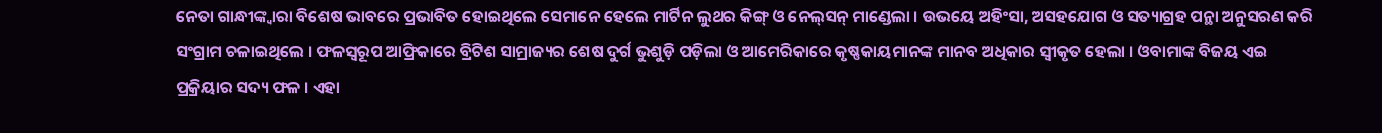ନେତା ଗାନ୍ଧୀଙ୍କ୍ୱାରା ବିଶେଷ ଭାବରେ ପ୍ରଭାବିତ ହୋଇଥିଲେ ସେମାନେ ହେଲେ ମାର୍ଟିନ ଲୁଥର କିଙ୍ଗ୍ ଓ ନେଲ୍‌ସନ୍ ମାଣ୍ଡେଲା । ଉଭୟେ ଅହିଂସା, ଅସହଯୋଗ ଓ ସତ୍ୟାଗ୍ରହ ପନ୍ଥା ଅନୁସରଣ କରି ସଂଗ୍ରାମ ଚଳାଇଥିଲେ । ଫଳସ୍ୱରୂପ ଆଫ୍ରିକାରେ ବ୍ରିଟିଶ ସାମ୍ରାଜ୍ୟର ଶେଷ ଦୁର୍ଗ ଭୁଶୁଡ଼ି ପଡ଼ିଲା ଓ ଆମେରିକାରେ କୃଷ୍ଣକାୟମାନଙ୍କ ମାନବ ଅଧିକାର ସ୍ୱୀକୃତ ହେଲା । ଓବାମାଙ୍କ ବିଜୟ ଏଇ ପ୍ରକ୍ରିୟାର ସଦ୍ୟ ଫଳ । ଏହା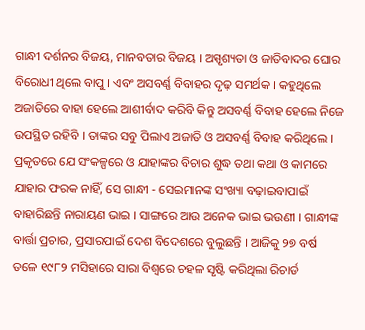ଗାନ୍ଧୀ ଦର୍ଶନର ବିଜୟ, ମାନବତାର ବିଜୟ । ଅସ୍ପୃଶ୍ୟତା ଓ ଜାତିବାଦର ଘୋର ବିରୋଧୀ ଥିଲେ ବାପୁ । ଏବଂ ଅସବର୍ଣ୍ଣ ବିବାହର ଦୃଢ଼ ସମର୍ଥକ । କହୁଥିଲେ ଅଜାତିରେ ବାହା ହେଲେ ଆଶୀର୍ବାଦ କରିବି କିନ୍ତୁ ଅସବର୍ଣ୍ଣ ବିବାହ ହେଲେ ନିଜେ ଉପସ୍ଥିତ ରହିବି । ତାଙ୍କର ସବୁ ପିଲାଏ ଅଜାତି ଓ ଅସବର୍ଣ୍ଣ ବିବାହ କରିଥିଲେ । ପ୍ରକୃତରେ ଯେ ସଂକଳ୍ପରେ ଓ ଯାହାଙ୍କର ବିଚାର ଶୁଦ୍ଧ ତଥା କଥା ଓ କାମରେ ଯାହାର ଫରକ ନାହିଁ, ସେ ଗାନ୍ଧୀ - ସେଇମାନଙ୍କ ସଂଖ୍ୟା ବଢ଼ାଇବାପାଇଁ ବାହାରିଛନ୍ତି ନାରାୟଣ ଭାଇ । ସାଙ୍ଗରେ ଆଉ ଅନେକ ଭାଇ ଭଉଣୀ । ଗାନ୍ଧୀଙ୍କ ବାର୍ତ୍ତା ପ୍ରଚାର, ପ୍ରସାରପାଇଁ ଦେଶ ବିଦେଶରେ ବୁଲୁଛନ୍ତି । ଆଜିକୁ ୨୭ ବର୍ଷ ତଳେ ୧୯୮୨ ମସିହାରେ ସାରା ବିଶ୍ୱରେ ଚହଳ ସୃଷ୍ଟି କରିଥିଲା ରିଚାର୍ଡ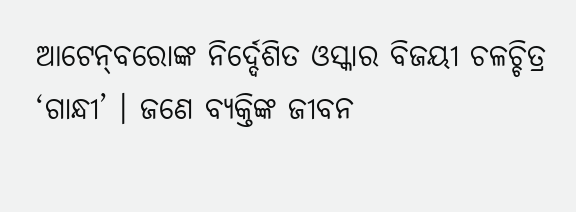ଆଟେନ୍‌ବରୋଙ୍କ ନିର୍ଦ୍ଦେଶିତ ଓସ୍କାର ବିଜୟୀ ଚଳଚ୍ଚିତ୍ର ‘ଗାନ୍ଧୀ’ । ଜଣେ ବ୍ୟକ୍ତିଙ୍କ ଜୀବନ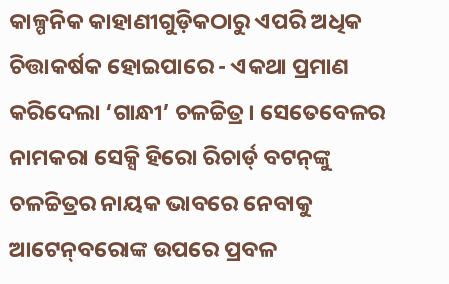କାଳ୍ପନିକ କାହାଣୀଗୁଡ଼ିକଠାରୁ ଏପରି ଅଧିକ ଚିତ୍ତାକର୍ଷକ ହୋଇପାରେ - ଏକଥା ପ୍ରମାଣ କରିଦେଲା ‘ଗାନ୍ଧୀ’ ଚଳଚ୍ଚିତ୍ର । ସେତେବେଳର ନାମକରା ସେକ୍ସି ହିରୋ ରିଚାର୍ଡ୍ ବଟନ୍‌ଙ୍କୁ ଚଳଚ୍ଚିତ୍ରର ନାୟକ ଭାବରେ ନେବାକୁ ଆଟେନ୍‌ବରୋଙ୍କ ଉପରେ ପ୍ରବଳ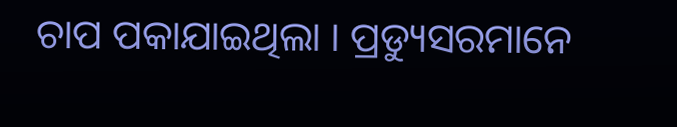ଚାପ ପକାଯାଇଥିଲା । ପ୍ରଡ୍ୟୁସରମାନେ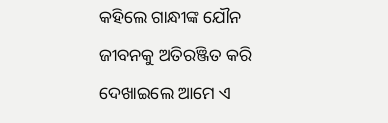କହିଲେ ଗାନ୍ଧୀଙ୍କ ଯୌନ ଜୀବନକୁ ଅତିରଞ୍ଜିତ କରି ଦେଖାଇଲେ ଆମେ ଏ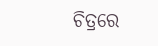ଚିତ୍ରରେ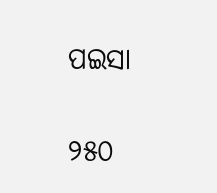ପଇସା

୨୫୦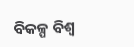ବିକଳ୍ପ ବିଶ୍ୱ